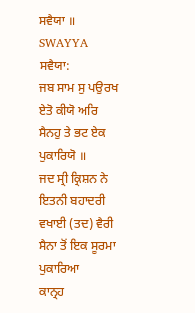ਸਵੈਯਾ ॥
SWAYYA
ਸਵੈਯਾ:
ਜਬ ਸਾਮ ਸੁ ਪਉਰਖ ਏਤੋ ਕੀਯੋ ਅਰਿ ਸੈਨਹੁ ਤੇ ਭਟ ਏਕ ਪੁਕਾਰਿਯੋ ॥
ਜਦ ਸ੍ਰੀ ਕ੍ਰਿਸ਼ਨ ਨੇ ਇਤਨੀ ਬਹਾਦਰੀ ਵਖਾਈ (ਤਦ) ਵੈਰੀ ਸੈਨਾ ਤੋਂ ਇਕ ਸੂਰਮਾ ਪੁਕਾਰਿਆ
ਕਾਨ੍ਰਹ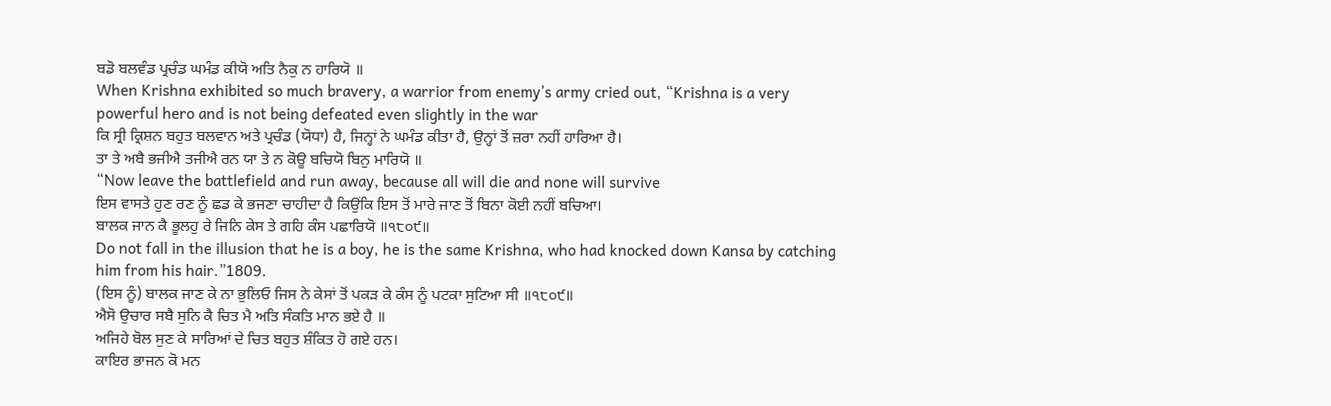ਬਡੋ ਬਲਵੰਡ ਪ੍ਰਚੰਡ ਘਮੰਡ ਕੀਯੋ ਅਤਿ ਨੈਕੁ ਨ ਹਾਰਿਯੋ ॥
When Krishna exhibited so much bravery, a warrior from enemy’s army cried out, “Krishna is a very powerful hero and is not being defeated even slightly in the war
ਕਿ ਸ੍ਰੀ ਕ੍ਰਿਸ਼ਨ ਬਹੁਤ ਬਲਵਾਨ ਅਤੇ ਪ੍ਰਚੰਡ (ਯੋਧਾ) ਹੈ, ਜਿਨ੍ਹਾਂ ਨੇ ਘਮੰਡ ਕੀਤਾ ਹੈ, ਉਨ੍ਹਾਂ ਤੋਂ ਜ਼ਰਾ ਨਹੀਂ ਹਾਰਿਆ ਹੈ।
ਤਾ ਤੇ ਅਬੈ ਭਜੀਐ ਤਜੀਐ ਰਨ ਯਾ ਤੇ ਨ ਕੋਊ ਬਚਿਯੋ ਬਿਨੁ ਮਾਰਿਯੋ ॥
“Now leave the battlefield and run away, because all will die and none will survive
ਇਸ ਵਾਸਤੇ ਹੁਣ ਰਣ ਨੂੰ ਛਡ ਕੇ ਭਜਣਾ ਚਾਹੀਦਾ ਹੈ ਕਿਉਂਕਿ ਇਸ ਤੋਂ ਮਾਰੇ ਜਾਣ ਤੋਂ ਬਿਨਾ ਕੋਈ ਨਹੀਂ ਬਚਿਆ।
ਬਾਲਕ ਜਾਨ ਕੈ ਭੂਲਹੁ ਰੇ ਜਿਨਿ ਕੇਸ ਤੇ ਗਹਿ ਕੰਸ ਪਛਾਰਿਯੋ ॥੧੮੦੯॥
Do not fall in the illusion that he is a boy, he is the same Krishna, who had knocked down Kansa by catching him from his hair.”1809.
(ਇਸ ਨੂੰ) ਬਾਲਕ ਜਾਣ ਕੇ ਨਾ ਭੁਲਿਓ ਜਿਸ ਨੇ ਕੇਸਾਂ ਤੋਂ ਪਕੜ ਕੇ ਕੰਸ ਨੂੰ ਪਟਕਾ ਸੁਟਿਆ ਸੀ ॥੧੮੦੯॥
ਐਸੋ ਉਚਾਰ ਸਬੈ ਸੁਨਿ ਕੈ ਚਿਤ ਮੈ ਅਤਿ ਸੰਕਤਿ ਮਾਨ ਭਏ ਹੈ ॥
ਅਜਿਹੇ ਬੋਲ ਸੁਣ ਕੇ ਸਾਰਿਆਂ ਦੇ ਚਿਤ ਬਹੁਤ ਸ਼ੰਕਿਤ ਹੋ ਗਏ ਹਨ।
ਕਾਇਰ ਭਾਜਨ ਕੋ ਮਨ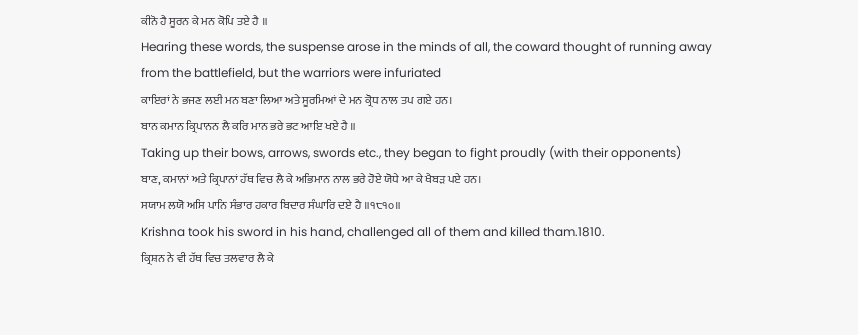ਕੀਨੋ ਹੈ ਸੂਰਨ ਕੇ ਮਨ ਕੋਪਿ ਤਏ ਹੈ ॥
Hearing these words, the suspense arose in the minds of all, the coward thought of running away from the battlefield, but the warriors were infuriated
ਕਾਇਰਾਂ ਨੇ ਭਜਣ ਲਈ ਮਨ ਬਣਾ ਲਿਆ ਅਤੇ ਸੂਰਮਿਆਂ ਦੇ ਮਨ ਕ੍ਰੋਧ ਨਾਲ ਤਪ ਗਏ ਹਨ।
ਬਾਨ ਕਮਾਨ ਕ੍ਰਿਪਾਨਨ ਲੈ ਕਰਿ ਮਾਨ ਭਰੇ ਭਟ ਆਇ ਖਏ ਹੈ ॥
Taking up their bows, arrows, swords etc., they began to fight proudly (with their opponents)
ਬਾਣ, ਕਮਾਨਾਂ ਅਤੇ ਕ੍ਰਿਪਾਨਾਂ ਹੱਥ ਵਿਚ ਲੈ ਕੇ ਅਭਿਮਾਨ ਨਾਲ ਭਰੇ ਹੋਏ ਯੋਧੇ ਆ ਕੇ ਖੈਬੜ ਪਏ ਹਨ।
ਸਯਾਮ ਲਯੋ ਅਸਿ ਪਾਨਿ ਸੰਭਾਰ ਹਕਾਰ ਬਿਦਾਰ ਸੰਘਾਰਿ ਦਏ ਹੈ ॥੧੮੧੦॥
Krishna took his sword in his hand, challenged all of them and killed tham.1810.
ਕ੍ਰਿਸ਼ਨ ਨੇ ਵੀ ਹੱਥ ਵਿਚ ਤਲਵਾਰ ਲੈ ਕੇ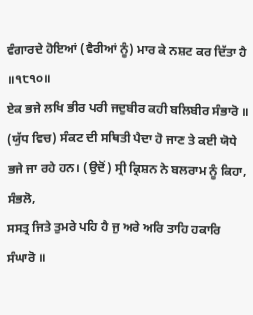ਵੰਗਾਰਦੇ ਹੋਇਆਂ (ਵੈਰੀਆਂ ਨੂੰ) ਮਾਰ ਕੇ ਨਸ਼ਟ ਕਰ ਦਿੱਤਾ ਹੈ ॥੧੮੧੦॥
ਏਕ ਭਜੇ ਲਖਿ ਭੀਰ ਪਰੀ ਜਦੁਬੀਰ ਕਹੀ ਬਲਿਬੀਰ ਸੰਭਾਰੋ ॥
(ਯੁੱਧ ਵਿਚ) ਸੰਕਟ ਦੀ ਸਥਿਤੀ ਪੈਦਾ ਹੋ ਜਾਣ ਤੇ ਕਈ ਯੋਧੇ ਭਜੇ ਜਾ ਰਹੇ ਹਨ। (ਉਦੋਂ) ਸ੍ਰੀ ਕ੍ਰਿਸ਼ਨ ਨੇ ਬਲਰਾਮ ਨੂੰ ਕਿਹਾ, ਸੰਭਲੋ,
ਸਸਤ੍ਰ ਜਿਤੇ ਤੁਮਰੇ ਪਹਿ ਹੈ ਜੁ ਅਰੇ ਅਰਿ ਤਾਹਿ ਹਕਾਰਿ ਸੰਘਾਰੋ ॥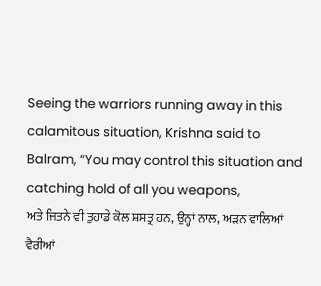Seeing the warriors running away in this calamitous situation, Krishna said to Balram, “You may control this situation and catching hold of all you weapons,
ਅਤੇ ਜਿਤਨੇ ਵੀ ਤੁਹਾਡੇ ਕੋਲ ਸ਼ਸਤ੍ਰ ਹਨ, ਉਨ੍ਹਾਂ ਨਾਲ, ਅੜਨ ਵਾਲਿਆਂ ਵੈਰੀਆਂ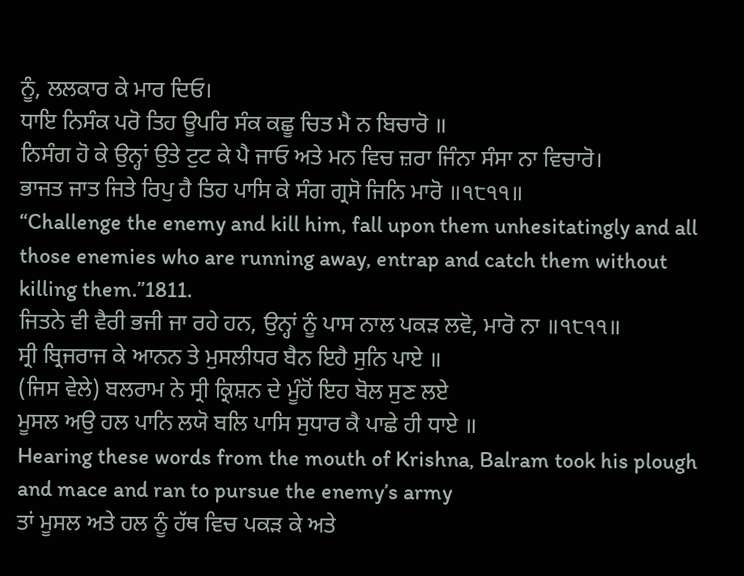ਨੂੰ, ਲਲਕਾਰ ਕੇ ਮਾਰ ਦਿਓ।
ਧਾਇ ਨਿਸੰਕ ਪਰੋ ਤਿਹ ਊਪਰਿ ਸੰਕ ਕਛੂ ਚਿਤ ਮੈ ਨ ਬਿਚਾਰੋ ॥
ਨਿਸੰਗ ਹੋ ਕੇ ਉਨ੍ਹਾਂ ਉਤੇ ਟੁਟ ਕੇ ਪੈ ਜਾਓ ਅਤੇ ਮਨ ਵਿਚ ਜ਼ਰਾ ਜਿੰਨਾ ਸੰਸਾ ਨਾ ਵਿਚਾਰੋ।
ਭਾਜਤ ਜਾਤ ਜਿਤੇ ਰਿਪੁ ਹੈ ਤਿਹ ਪਾਸਿ ਕੇ ਸੰਗ ਗ੍ਰਸੋ ਜਿਨਿ ਮਾਰੋ ॥੧੮੧੧॥
“Challenge the enemy and kill him, fall upon them unhesitatingly and all those enemies who are running away, entrap and catch them without killing them.”1811.
ਜਿਤਨੇ ਵੀ ਵੈਰੀ ਭਜੀ ਜਾ ਰਹੇ ਹਨ, ਉਨ੍ਹਾਂ ਨੂੰ ਪਾਸ ਨਾਲ ਪਕੜ ਲਵੋ, ਮਾਰੋ ਨਾ ॥੧੮੧੧॥
ਸ੍ਰੀ ਬ੍ਰਿਜਰਾਜ ਕੇ ਆਨਨ ਤੇ ਮੁਸਲੀਧਰ ਬੈਨ ਇਹੈ ਸੁਨਿ ਪਾਏ ॥
(ਜਿਸ ਵੇਲੇ) ਬਲਰਾਮ ਨੇ ਸ੍ਰੀ ਕ੍ਰਿਸ਼ਨ ਦੇ ਮੂੰਹੋਂ ਇਹ ਬੋਲ ਸੁਣ ਲਏ
ਮੂਸਲ ਅਉ ਹਲ ਪਾਨਿ ਲਯੋ ਬਲਿ ਪਾਸਿ ਸੁਧਾਰ ਕੈ ਪਾਛੇ ਹੀ ਧਾਏ ॥
Hearing these words from the mouth of Krishna, Balram took his plough and mace and ran to pursue the enemy’s army
ਤਾਂ ਮੂਸਲ ਅਤੇ ਹਲ ਨੂੰ ਹੱਥ ਵਿਚ ਪਕੜ ਕੇ ਅਤੇ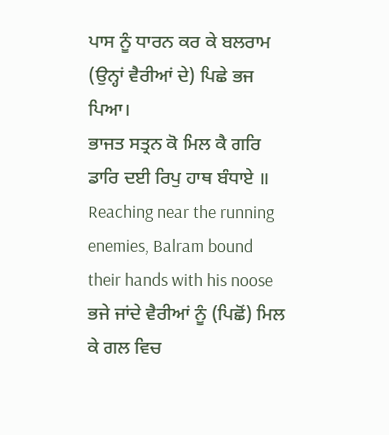ਪਾਸ ਨੂੰ ਧਾਰਨ ਕਰ ਕੇ ਬਲਰਾਮ (ਉਨ੍ਹਾਂ ਵੈਰੀਆਂ ਦੇ) ਪਿਛੇ ਭਜ ਪਿਆ।
ਭਾਜਤ ਸਤ੍ਰਨ ਕੋ ਮਿਲ ਕੈ ਗਰਿ ਡਾਰਿ ਦਈ ਰਿਪੁ ਹਾਥ ਬੰਧਾਏ ॥
Reaching near the running enemies, Balram bound their hands with his noose
ਭਜੇ ਜਾਂਦੇ ਵੈਰੀਆਂ ਨੂੰ (ਪਿਛੋਂ) ਮਿਲ ਕੇ ਗਲ ਵਿਚ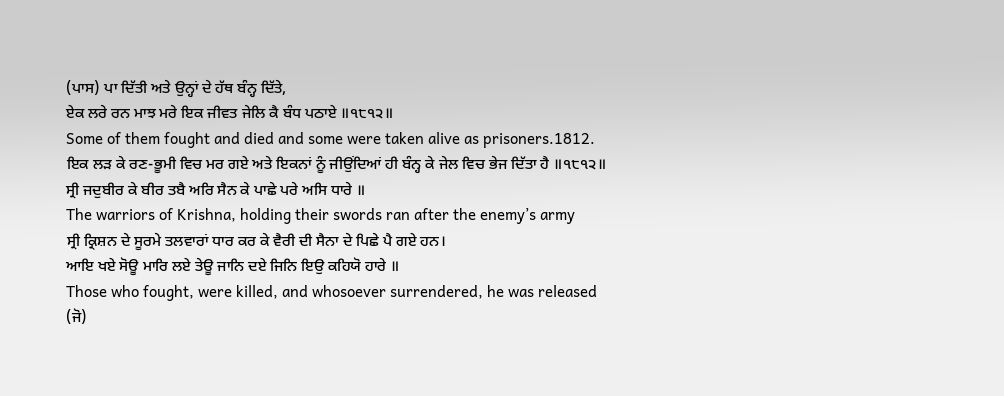(ਪਾਸ) ਪਾ ਦਿੱਤੀ ਅਤੇ ਉਨ੍ਹਾਂ ਦੇ ਹੱਥ ਬੰਨ੍ਹ ਦਿੱਤੇ,
ਏਕ ਲਰੇ ਰਨ ਮਾਝ ਮਰੇ ਇਕ ਜੀਵਤ ਜੇਲਿ ਕੈ ਬੰਧ ਪਠਾਏ ॥੧੮੧੨॥
Some of them fought and died and some were taken alive as prisoners.1812.
ਇਕ ਲੜ ਕੇ ਰਣ-ਭੂਮੀ ਵਿਚ ਮਰ ਗਏ ਅਤੇ ਇਕਨਾਂ ਨੂੰ ਜੀਉਂਦਿਆਂ ਹੀ ਬੰਨ੍ਹ ਕੇ ਜੇਲ ਵਿਚ ਭੇਜ ਦਿੱਤਾ ਹੈ ॥੧੮੧੨॥
ਸ੍ਰੀ ਜਦੁਬੀਰ ਕੇ ਬੀਰ ਤਬੈ ਅਰਿ ਸੈਨ ਕੇ ਪਾਛੇ ਪਰੇ ਅਸਿ ਧਾਰੇ ॥
The warriors of Krishna, holding their swords ran after the enemy’s army
ਸ੍ਰੀ ਕ੍ਰਿਸ਼ਨ ਦੇ ਸੂਰਮੇ ਤਲਵਾਰਾਂ ਧਾਰ ਕਰ ਕੇ ਵੈਰੀ ਦੀ ਸੈਨਾ ਦੇ ਪਿਛੇ ਪੈ ਗਏ ਹਨ।
ਆਇ ਖਏ ਸੋਊ ਮਾਰਿ ਲਏ ਤੇਊ ਜਾਨਿ ਦਏ ਜਿਨਿ ਇਉ ਕਹਿਯੋ ਹਾਰੇ ॥
Those who fought, were killed, and whosoever surrendered, he was released
(ਜੋ)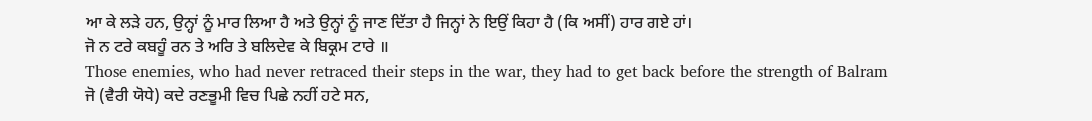ਆ ਕੇ ਲੜੇ ਹਨ, ਉਨ੍ਹਾਂ ਨੂੰ ਮਾਰ ਲਿਆ ਹੈ ਅਤੇ ਉਨ੍ਹਾਂ ਨੂੰ ਜਾਣ ਦਿੱਤਾ ਹੈ ਜਿਨ੍ਹਾਂ ਨੇ ਇਉਂ ਕਿਹਾ ਹੈ (ਕਿ ਅਸੀਂ) ਹਾਰ ਗਏ ਹਾਂ।
ਜੋ ਨ ਟਰੇ ਕਬਹੂੰ ਰਨ ਤੇ ਅਰਿ ਤੇ ਬਲਿਦੇਵ ਕੇ ਬਿਕ੍ਰਮ ਟਾਰੇ ॥
Those enemies, who had never retraced their steps in the war, they had to get back before the strength of Balram
ਜੋ (ਵੈਰੀ ਯੋਧੇ) ਕਦੇ ਰਣਭੂਮੀ ਵਿਚ ਪਿਛੇ ਨਹੀਂ ਹਟੇ ਸਨ,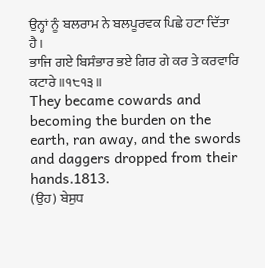ਉਨ੍ਹਾਂ ਨੂੰ ਬਲਰਾਮ ਨੇ ਬਲਪੂਰਵਕ ਪਿਛੇ ਹਟਾ ਦਿੱਤਾ ਹੈ।
ਭਾਜਿ ਗਏ ਬਿਸੰਭਾਰ ਭਏ ਗਿਰ ਗੇ ਕਰ ਤੇ ਕਰਵਾਰਿ ਕਟਾਰੇ ॥੧੮੧੩॥
They became cowards and becoming the burden on the earth, ran away, and the swords and daggers dropped from their hands.1813.
(ਉਹ) ਬੇਸੁਧ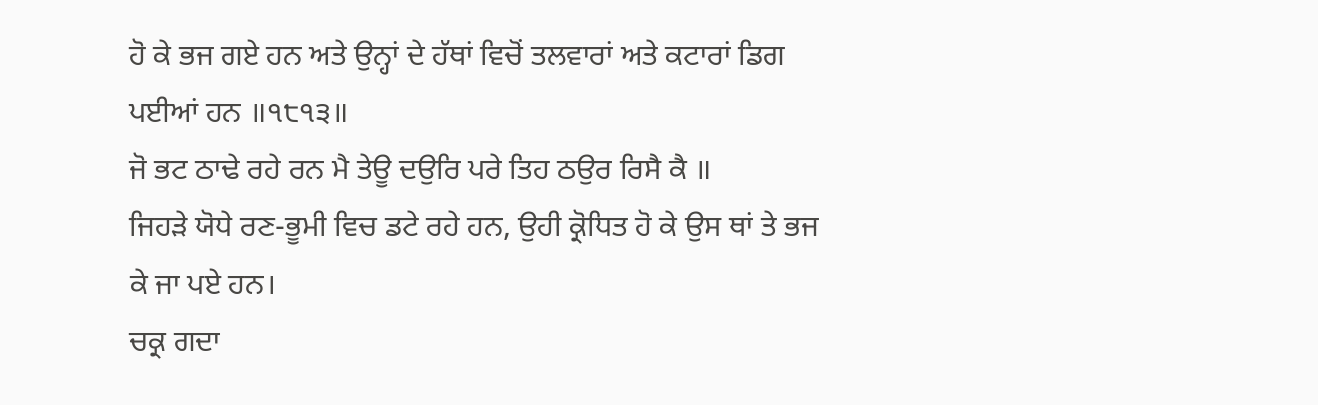ਹੋ ਕੇ ਭਜ ਗਏ ਹਨ ਅਤੇ ਉਨ੍ਹਾਂ ਦੇ ਹੱਥਾਂ ਵਿਚੋਂ ਤਲਵਾਰਾਂ ਅਤੇ ਕਟਾਰਾਂ ਡਿਗ ਪਈਆਂ ਹਨ ॥੧੮੧੩॥
ਜੋ ਭਟ ਠਾਢੇ ਰਹੇ ਰਨ ਮੈ ਤੇਊ ਦਉਰਿ ਪਰੇ ਤਿਹ ਠਉਰ ਰਿਸੈ ਕੈ ॥
ਜਿਹੜੇ ਯੋਧੇ ਰਣ-ਭੂਮੀ ਵਿਚ ਡਟੇ ਰਹੇ ਹਨ, ਉਹੀ ਕ੍ਰੋਧਿਤ ਹੋ ਕੇ ਉਸ ਥਾਂ ਤੇ ਭਜ ਕੇ ਜਾ ਪਏ ਹਨ।
ਚਕ੍ਰ ਗਦਾ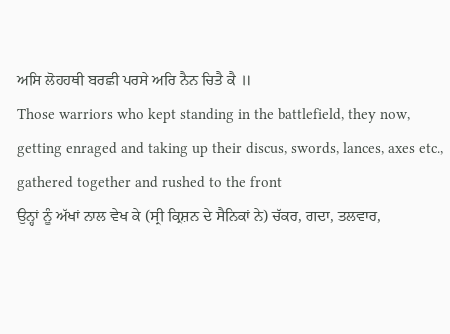ਅਸਿ ਲੋਹਹਥੀ ਬਰਛੀ ਪਰਸੇ ਅਰਿ ਨੈਨ ਚਿਤੈ ਕੈ ॥
Those warriors who kept standing in the battlefield, they now, getting enraged and taking up their discus, swords, lances, axes etc., gathered together and rushed to the front
ਉਨ੍ਹਾਂ ਨੂੰ ਅੱਖਾਂ ਨਾਲ ਵੇਖ ਕੇ (ਸ੍ਰੀ ਕ੍ਰਿਸ਼ਨ ਦੇ ਸੈਨਿਕਾਂ ਨੇ) ਚੱਕਰ, ਗਦਾ, ਤਲਵਾਰ,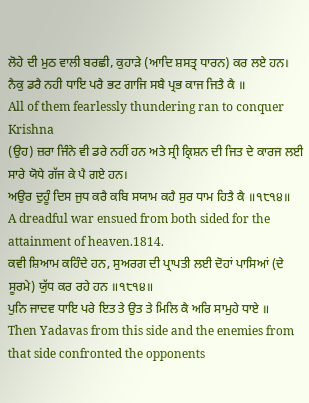ਲੋਹੇ ਦੀ ਮੁਠ ਵਾਲੀ ਬਰਛੀ, ਕੁਹਾੜੇ (ਆਦਿ ਸ਼ਸਤ੍ਰ ਧਾਰਨ) ਕਰ ਲਏ ਹਨ।
ਨੈਕੁ ਡਰੈ ਨਹੀ ਧਾਇ ਪਰੈ ਭਟ ਗਾਜਿ ਸਬੈ ਪ੍ਰਭ ਕਾਜ ਜਿਤੈ ਕੈ ॥
All of them fearlessly thundering ran to conquer Krishna
(ਉਹ) ਜ਼ਰਾ ਜਿੰਨੇ ਵੀ ਡਰੇ ਨਹੀਂ ਹਨ ਅਤੇ ਸ੍ਰੀ ਕ੍ਰਿਸ਼ਨ ਦੀ ਜਿਤ ਦੇ ਕਾਰਜ ਲਈ ਸਾਰੇ ਯੋਧੇ ਗੱਜ ਕੇ ਪੈ ਗਏ ਹਨ।
ਅਉਰ ਦੁਹੂੰ ਦਿਸ ਜੁਧ ਕਰੈ ਕਬਿ ਸਯਾਮ ਕਹੈ ਸੁਰ ਧਾਮ ਹਿਤੈ ਕੈ ॥੧੮੧੪॥
A dreadful war ensued from both sided for the attainment of heaven.1814.
ਕਵੀ ਸ਼ਿਆਮ ਕਹਿੰਦੇ ਹਨ, ਸੁਅਰਗ ਦੀ ਪ੍ਰਾਪਤੀ ਲਈ ਦੋਹਾਂ ਪਾਸਿਆਂ (ਦੇ ਸੂਰਮੇ) ਯੁੱਧ ਕਰ ਰਹੇ ਹਨ ॥੧੮੧੪॥
ਪੁਨਿ ਜਾਦਵ ਧਾਇ ਪਰੇ ਇਤ ਤੇ ਉਤ ਤੇ ਮਿਲਿ ਕੈ ਅਰਿ ਸਾਮੁਹੇ ਧਾਏ ॥
Then Yadavas from this side and the enemies from that side confronted the opponents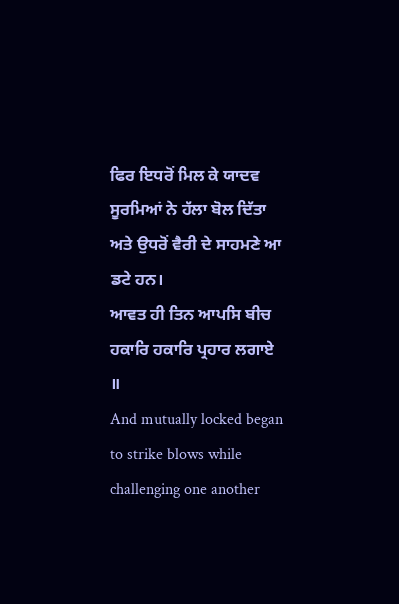ਫਿਰ ਇਧਰੋਂ ਮਿਲ ਕੇ ਯਾਦਵ ਸੂਰਮਿਆਂ ਨੇ ਹੱਲਾ ਬੋਲ ਦਿੱਤਾ ਅਤੇ ਉਧਰੋਂ ਵੈਰੀ ਦੇ ਸਾਹਮਣੇ ਆ ਡਟੇ ਹਨ।
ਆਵਤ ਹੀ ਤਿਨ ਆਪਸਿ ਬੀਚ ਹਕਾਰਿ ਹਕਾਰਿ ਪ੍ਰਹਾਰ ਲਗਾਏ ॥
And mutually locked began to strike blows while challenging one another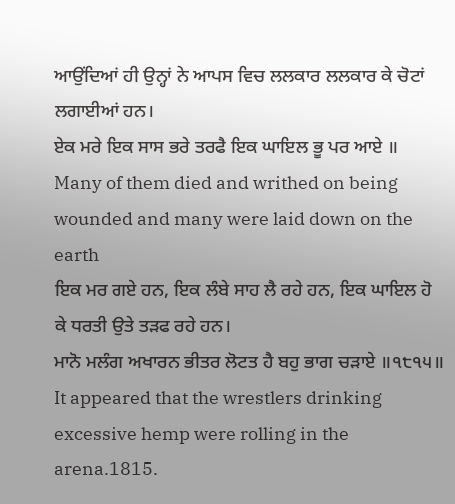ਆਉਂਦਿਆਂ ਹੀ ਉਨ੍ਹਾਂ ਨੇ ਆਪਸ ਵਿਚ ਲਲਕਾਰ ਲਲਕਾਰ ਕੇ ਚੋਟਾਂ ਲਗਾਈਆਂ ਹਨ।
ਏਕ ਮਰੇ ਇਕ ਸਾਸ ਭਰੇ ਤਰਫੈ ਇਕ ਘਾਇਲ ਭੂ ਪਰ ਆਏ ॥
Many of them died and writhed on being wounded and many were laid down on the earth
ਇਕ ਮਰ ਗਏ ਹਨ, ਇਕ ਲੰਬੇ ਸਾਹ ਲੈ ਰਹੇ ਹਨ, ਇਕ ਘਾਇਲ ਹੋ ਕੇ ਧਰਤੀ ਉਤੇ ਤੜਫ ਰਹੇ ਹਨ।
ਮਾਨੋ ਮਲੰਗ ਅਖਾਰਨ ਭੀਤਰ ਲੋਟਤ ਹੈ ਬਹੁ ਭਾਗ ਚੜਾਏ ॥੧੮੧੫॥
It appeared that the wrestlers drinking excessive hemp were rolling in the arena.1815.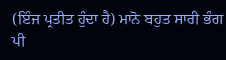(ਇੰਜ ਪ੍ਰਤੀਤ ਹੁੰਦਾ ਹੈ) ਮਾਨੋ ਬਹੁਤ ਸਾਰੀ ਭੰਗ ਪੀ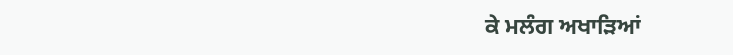ਕੇ ਮਲੰਗ ਅਖਾੜਿਆਂ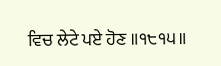ਵਿਚ ਲੇਟੇ ਪਏ ਹੋਣ ॥੧੮੧੫॥